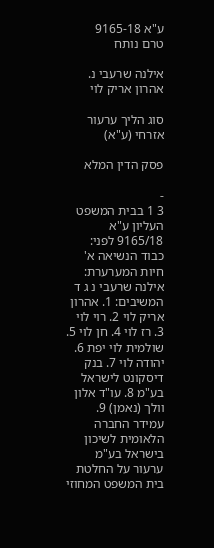ע"א 9165-18
טרם נותח

אילנה שרעבי נ. אהרון אריק לוי

סוג הליך ערעור אזרחי (ע"א)

פסק הדין המלא

-
3 1 בבית המשפט העליון ע"א 9165/18 לפני: כבוד הנשיאה א' חיות המערערת: אילנה שרעבי נ ג ד המשיבים: 1. אהרון אריק לוי 2. רוי לוי 3. רז לוי 4. חן לוי 5. שולמית לוי יפת 6. יהודה לוי 7. בנק דיסקונט לישראל בע"מ 8. עו"ד אלון וולך (נאמן) 9. עמידר החברה הלאומית לשיכון בישראל בע"מ ערעור על החלטת בית המשפט המחוזי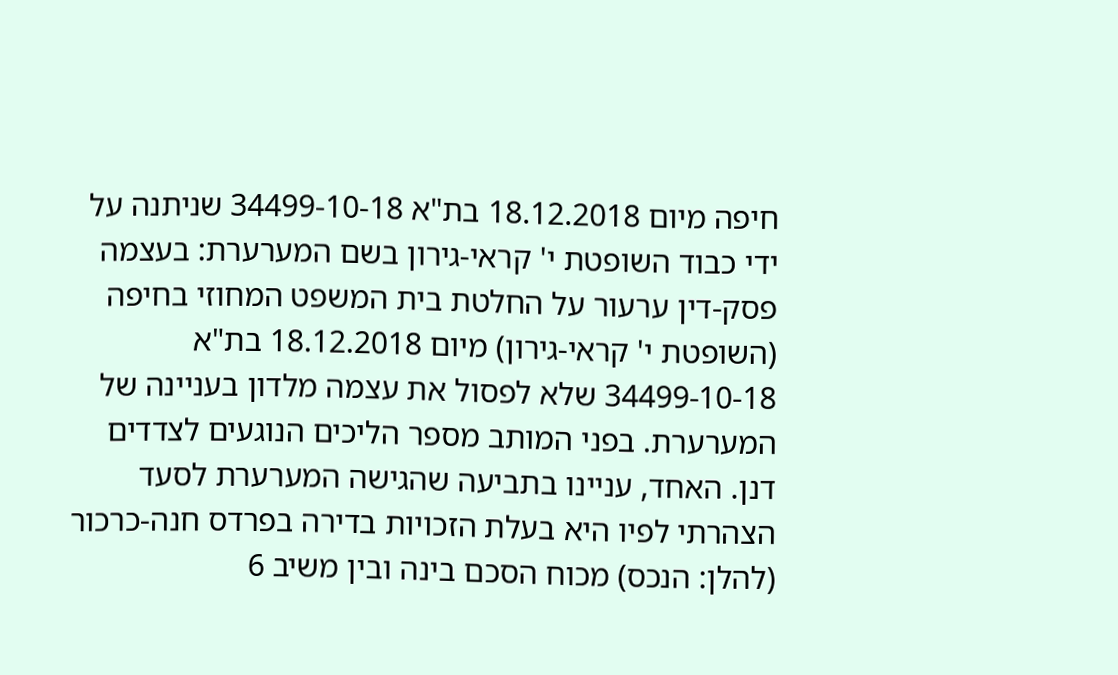חיפה מיום 18.12.2018 בת"א 34499-10-18 שניתנה על ידי כבוד השופטת י' קראי-גירון בשם המערערת: בעצמה פסק-דין ערעור על החלטת בית המשפט המחוזי בחיפה (השופטת י' קראי-גירון) מיום 18.12.2018 בת"א 34499-10-18 שלא לפסול את עצמה מלדון בעניינה של המערערת. בפני המותב מספר הליכים הנוגעים לצדדים דנן. האחד, עניינו בתביעה שהגישה המערערת לסעד הצהרתי לפיו היא בעלת הזכויות בדירה בפרדס חנה-כרכור (להלן: הנכס) מכוח הסכם בינה ובין משיב 6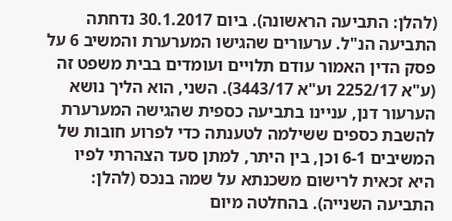(להלן: התביעה הראשונה). ביום 30.1.2017 נדחתה התביעה הנ"ל. ערעורים שהגישו המערערת והמשיב 6 על פסק הדין האמור עודם תלויים ועומדים בבית משפט זה (ע"א 2252/17 וע"א 3443/17). השני, הוא הליך נושא הערעור דנן, עניינו בתביעה כספית שהגישה המערערת להשבת כספים ששילמה לטענתה כדי לפרוע חובות של המשיבים 6-1 וכן, בין היתר, למתן סעד הצהרתי לפיו היא זכאית לרישום משכנתא על שמה בנכס (להלן: התביעה השנייה). בהחלטה מיום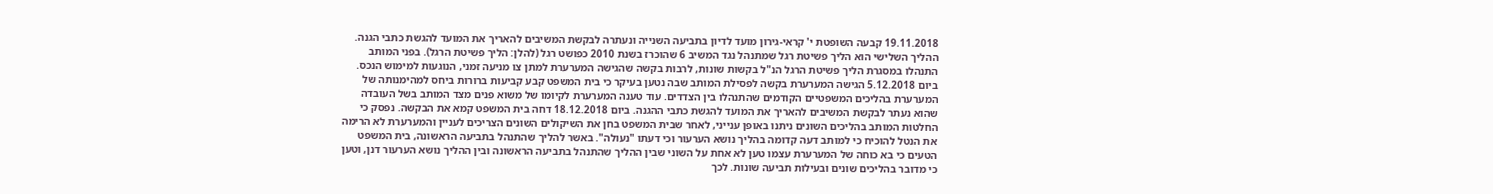19.11.2018 קבעה השופטת י' קראי-גירון מועד לדיון בתביעה השנייה ונעתרה לבקשת המשיבים להאריך את המועד להגשת כתבי הגנה. ההליך השלישי הוא הליך פשיטת רגל שמתנהל נגד המשיב 6 שהוכרז בשנת 2010 כפושט רגל (להלן: הליך פשיטת הרגל). בפני המותב התנהלו במסגרת הליך פשיטת הרגל הנ"ל בקשות שונות, לרבות בקשה שהגישה המערערת למתן צו מניעה זמני, הנוגעות למימוש הנכס. ביום 5.12.2018 הגישה המערערת בקשה לפסילת המותב שבה נטען בעיקר כי בית המשפט קבע קביעות ברורות ביחס למהימנותה של המערערת בהליכים המשפטיים הקודמים שהתנהלו בין הצדדים. עוד טענה המערערת לקיומו של משוא פנים מצד המותב בשל העובדה שהוא נעתר לבקשת המשיבים להאריך את המועד להגשת כתבי ההגנה. ביום 18.12.2018 דחה בית המשפט קמא את הבקשה. נפסק כי החלטות המותב בהליכים השונים ניתנו באופן ענייני, לאחר שבית המשפט בחן את השיקולים השונים הצריכים לעניין והמערערת לא הרימה את הנטל להוכיח כי למותב דעה קדומה בהליך נושא הערעור וכי דעתו "נעולה". באשר להליך שהתנהל בתביעה הראשונה, בית המשפט הטעים כי בא כוחה של המערערת עצמו טען לא אחת על השוני שבין ההליך שהתנהל בתביעה הראשונה ובין ההליך נושא הערעור דנן, וטען כי מדובר בהליכים שונים ובעילות תביעה שונות. לכך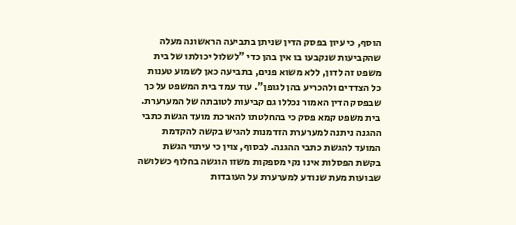הוסף, כי עיון בפסק הדין שניתן בתביעה הראשונה מעלה שהקביעות שנקבעו בו אין בהן כדי "לשלול יכולתו של בית משפט זה לדון, ללא משוא פנים, בתביעה כאן לשמוע טענות כל הצדדים ולהכריע בהן לגופן". עוד עמד בית המשפט על כך שבפסק הדין האמור נכללו גם קביעות לטובתה של המערערת. בית משפט קמא פסק כי בהחלטתו להארכת מועד הגשת כתבי ההגנה ניתנה למערערת הזדמנות להגיש בקשה להקדמת המועד להגשת כתבי ההגנה. לבסוף, צוין כי עיתוי הגשת בקשת הפסלות אינו נקי מספקות משזו הוגשה בחלוף כשלושה שבועות מעת שנודע למערערת על העובדות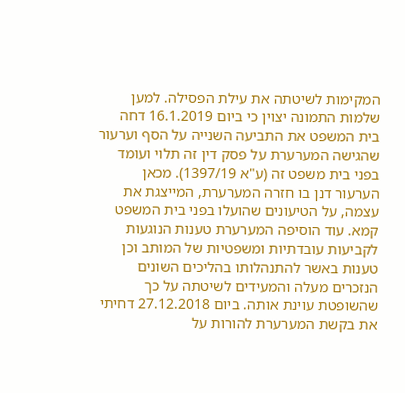המקימות לשיטתה את עילת הפסילה. למען שלמות התמונה יצוין כי ביום 16.1.2019 דחה בית המשפט את התביעה השנייה על הסף וערעור שהגישה המערערת על פסק דין זה תלוי ועומד בפני בית משפט זה (ע"א 1397/19). מכאן הערעור דנן בו חזרה המערערת, המייצגת את עצמה, על הטיעונים שהועלו בפני בית המשפט קמא. עוד הוסיפה המערערת טענות הנוגעות לקביעות עובדתיות ומשפטיות של המותב וכן טענות באשר להתנהלותו בהליכים השונים הנזכרים מעלה והמעידים לשיטתה על כך שהשופטת עוינת אותה. ביום 27.12.2018 דחיתי את בקשת המערערת להורות על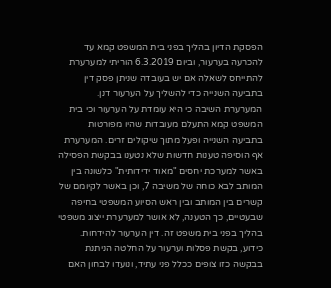הפסקת הדיון בהליך בפני בית המשפט קמא עד להכרעה בערעור, וביום 6.3.2019 הוריתי למערערת להתייחס לשאלה אם יש בעובדה שניתן פסק דין בתביעה השנייה כדי להשליך על הערעור דנן. המערערת השיבה כי היא עומדת על הערעור וכי בית המשפט קמא התעלם מעובדות שהיו מפורטות בתביעה השנייה ופעל מתוך שיקולים זרים. המערערת אף הוסיפה טענות חדשות שלא נטענו בבקשת הפסילה באשר למערכת יחסים "מאוד ידידותית" כלשונה בין המותב לבא כוחה של משיבה 7, וכן באשר לקיומם של קשרים בין המותב ובין ראש הסיוע המשפטי בחיפה שבעטיים, כך הטענה, לא אושר למערערת ייצוג משפטי בהליך בפני בית משפט זה. דין הערעור להידחות. כידוע, בקשת פסלות וערעור על החלטה הניתנת בבקשה כזו צופים ככלל פני עתיד, ונועדו לבחון האם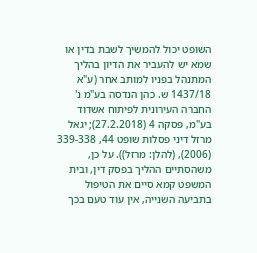השופט יכול להמשיך לשבת בדין או שמא יש להעביר את הדיון בהליך המתנהל בפניו למותב אחר (ע"א 1437/18 ש. כהן הנדסה בע"מ נ' החברה העירונית לפיתוח אשדוד בע"מ, פסקה 4 (27.2.2018); יגאל מרזל דיני פסלות שופט 44, 339-338 (2006), (להלן: מרזל)). על כן, משהסתיים ההליך בפסק דין, ובית המשפט קמא סיים את הטיפול בתביעה השנייה, אין עוד טעם בכך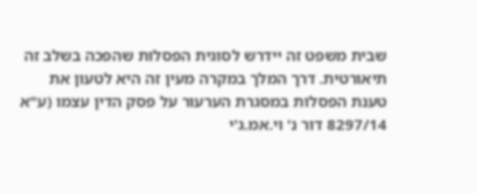שבית משפט זה יידרש לסוגית הפסלות שהפכה בשלב זה תיאורטית. דרך המלך במקרה מעין זה היא לטעון את טענת הפסלות במסגרת הערעור על פסק הדין עצמו (ע"א 8297/14 דור נ' וי.אמ.ג'י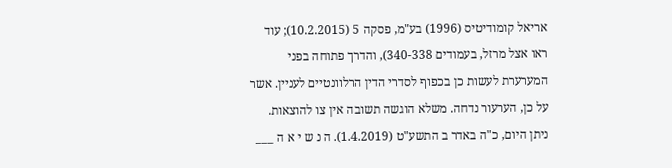אריאל קומודיטיס (1996) בע"מ, פסקה 5 (10.2.2015); עוד ראו אצל מרזל, בעמודים 340-338), והדרך פתוחה בפני המערערת לעשות כן בכפוף לסדרי הדין הרלוונטיים לעניין. אשר על כן, הערעור נדחה. משלא הוגשה תשובה אין צו להוצאות. ניתן היום, כ"ה באדר ב התשע"ט (1.4.2019). ה נ ש י א ה ___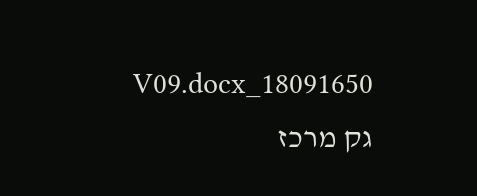18091650_V09.docx גק מרכז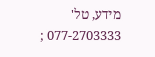מידע, טל' 077-2703333 ;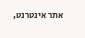אתר אינטרנט,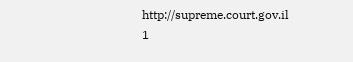http://supreme.court.gov.il 1